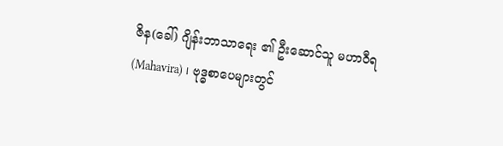ဇိန(ခေါ်) ဂျိန်းဘာသာရေး ၏ ဦးဆောင်သူ မဟာဝီရ(Mahavira) ၊ ဗုဒ္ဓစာပေများတွင်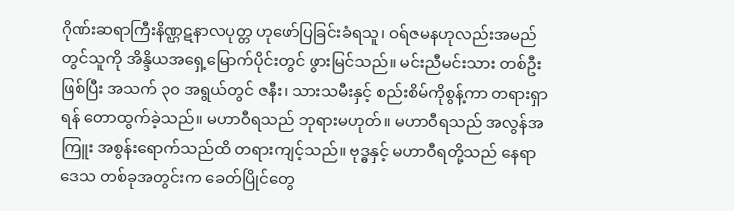ဂိုဏ်းဆရာကြီးနိဏ္ဌဋနာလပုတ္တ ဟုဖော်ပြခြင်းခံရသူ၊ ဝရ်ဇမနဟုလည်းအမည်တွင်သူကို အိန္ဒိယအရှေ့မြောက်ပိုင်းတွင် ဖွားမြင်သည်။ မင်းညီမင်းသား တစ်ဦးဖြစ်ပြီး အသက် ၃၀ အရွယ်တွင် ဇနီး၊ သားသမီးနှင့် စည်းစိမ်ကိုစွန့်ကာ တရားရှာရန် တောထွက်ခဲ့သည်။ မဟာဝီရသည် ဘုရားမဟုတ်။ မဟာဝီရသည် အလွန်အကြူး အစွန်းရောက်သည်ထိ တရားကျင့်သည်။ ဗုဒ္ဓနှင့် မဟာဝီရတို့သည် နေရာဒေသ တစ်ခုအတွင်းက ခေတ်ပြိုင်တွေ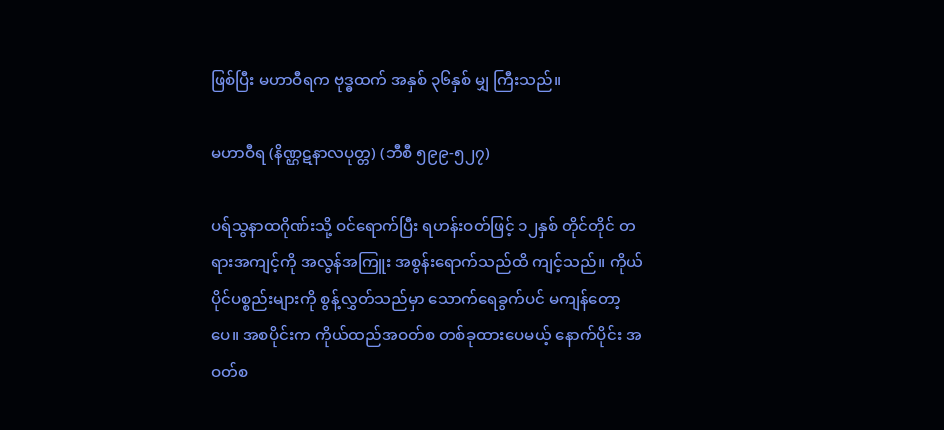ဖြစ်ပြီး မဟာဝီရက ဗုဒ္ဓထက် အနှစ် ၃၆နှစ် မျှ ကြီးသည်။

မဟာဝီရ (နိဏ္ဌဋနာလပုတ္တ) (ဘီစီ ၅၉၉-၅၂၇)

ပရ်သွနာထဂိုဏ်းသို့ ဝင်ရောက်ပြီး ရဟန်းဝတ်ဖြင့် ၁၂နှစ် တိုင်တိုင် တရားအကျင့်ကို အလွန်အကြူး အစွန်းရောက်သည်ထိ ကျင့်သည်။ ကိုယ်ပိုင်ပစ္စည်းများကို စွန့်လွှတ်သည်မှာ သောက်ရေခွက်ပင် မကျန်တော့ပေ။ အစပိုင်းက ကိုယ်ထည်အဝတ်စ တစ်ခုထားပေမယ့် နောက်ပိုင်း အဝတ်စ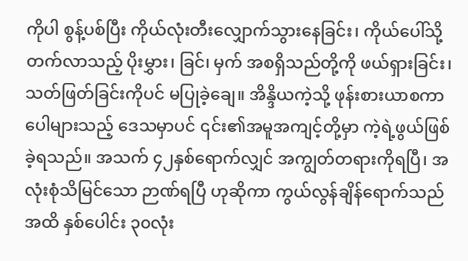ကိုပါ စွန့်ပစ်ပြီး ကိုယ်လုံးတီးလျှောက်သွားနေခြင်း၊ ကိုယ်ပေါ်သို့ တက်လာသည့် ပိုးမွှား၊ ခြင်၊ မှက် အစရှိသည်တို့ကို ဖယ်ရှားခြင်း၊ သတ်ဖြတ်ခြင်းကိုပင် မပြုခဲ့ချေ။ အိန္ဒိယကဲ့သို့ ဖုန်းစားယာစကာ ပေါများသည့် ဒေသမှာပင် ၎င်း၏အမူအကျင့်တို့မှာ ကဲ့ရဲ့ဖွယ်ဖြစ်ခဲ့ရသည်။ အသက် ၄၂နှစ်ရောက်လျှင် အကျွတ်တရားကိုရပြီ၊ အလုံးစုံသိမြင်သော ဉာဏ်ရပြီ ဟုဆိုကာ ကွယ်လွန်ချိန်ရောက်သည်အထိ နှစ်ပေါင်း ၃၀လုံး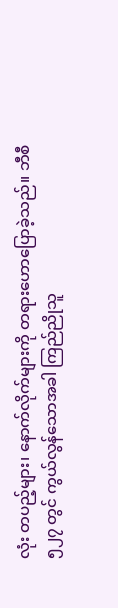လုံး တပည့်များ၊ နောက်လိုက်များကို တရားဟောပြောခဲ့သည်။ ဘီစီ ၅၂၇ တွင် ကွယ်လွန်သောအခါ ကြည်ညိုသူ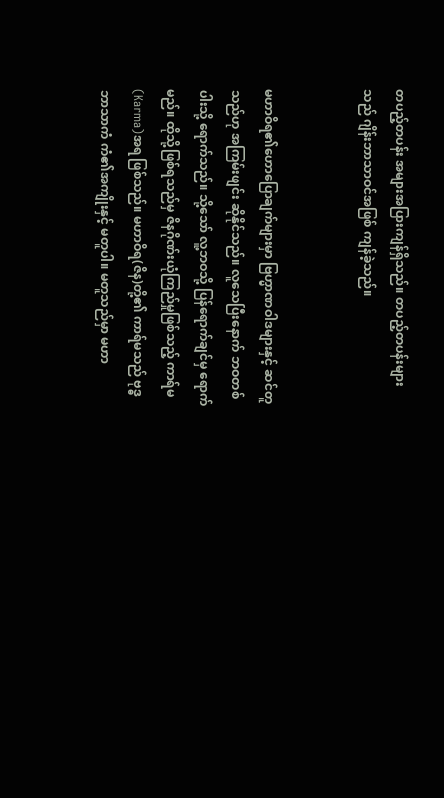တပည့်တပန်း အများအပြားကျန်ရှိသည်။ တပည့်တပန်းများသည် ဂျိန်းဘာသာဝင်အဖြစ် ကျန်ခဲ့သည်။


မဟာဝိရ၏ဟောပြောချက်များမှာ ဗြဟ္မာဏဝါဒများနှင့် ဆင်တူသည်ဟု အကြမ်းဖျင်း ဆိုနိုင်သည်။ လူသေပြီးနောက် ဘဝတစ်ပါးသို့ ရောက်သည်။ သို့သော် လူ့ဘဝသို့ ပြန်ရောက်ချင်မှ ရောက်မည်။ ထိုသို့ဖြစ်ရသည်မှ ဇိနဂိုဏ်းယုံကြည်မှုဖြစ်သည့် ကာရ်မ(Karma)အရ ဖြစ်သည်။ မဟာဝိရ(ဇိန)တို့၏ ကာရ်မသည် ဗုဒ္ဓဘာသာကံ ကံ၏အကျိုးနှင့် မတူပါ။ မတူသည်မှာ မဟာ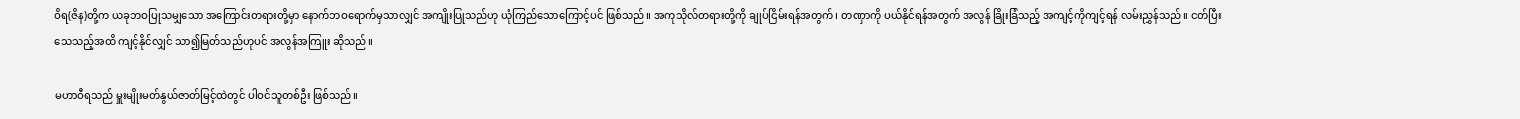ဝိရ(ဇိန)တို့က ယခုဘဝပြုသမျှသော အကြောင်းတရားတို့မှာ နောက်ဘဝရောက်မှသာလျှင် အကျိုးပြုသည်ဟု ယုံကြည်သောကြောင့်ပင် ဖြစ်သည်။ အကုသိုလ်တရားတို့ကို ချုပ်ငြိမ်းရန်အတွက်၊ တဏှာကို ပယ်နိုင်ရန်အတွက် အလွန် ခြိုးခြံသည့် အကျင့်ကိုကျင့်ရန် လမ်းညွှန်သည်။ ငတ်ပြီးသေသည့်အထိ ကျင့်နိုင်လျှင် သာ၍မြတ်သည်ဟုပင် အလွန်အကြူး ဆိုသည်။

မဟာဝီရသည် မှူးမျိုးမတ်နွယ်ဇာတ်မြင့်ထဲတွင် ပါဝင်သူတစ်ဦး ဖြစ်သည်။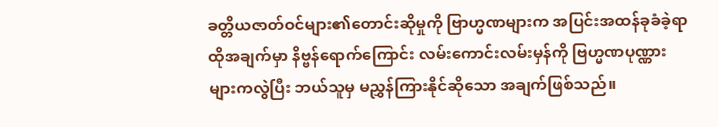ခတ္တိယဇာတ်ဝင်များ၏တောင်းဆိုမှုကို ‌ဗြာဟ္မဏများက အပြင်းအထန်ခုခံခဲ့ရာ ထိုအချက်မှာ နိဗ္ဗန်ရောက်ကြောင်း လမ်းကောင်းလမ်းမှန်ကို ဗြဟ္မဏပုဏ္ဏားများကလွဲပြီး ဘယ်သူမှ မညွှန်ကြားနိုင်ဆိုသော အချက်ဖြစ်သည်။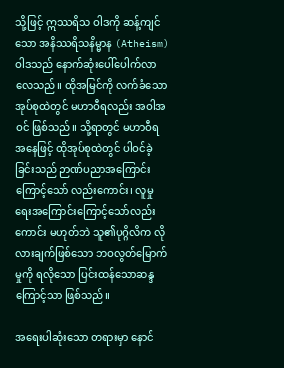သို့ဖြင့် ဣဿရိသ ဝါဒကို ဆန့်ကျင်သော အနိဿရိသနိမ္မာန (Atheism)ဝါဒသည် နောက်ဆုံးပေါ်ပေါက်လာလေသည်။ ထိုအမြင်ကို လက်ခံသောအုပ်စုထဲတွင် မဟာဝီရလည်း အဝါအဝင် ဖြစ်သည်။ သို့ရာတွင် မဟာဝီရအနေဖြင့် ထိုအုပ်စုထဲတွင် ပါဝင်ခဲ့ခြင်းသည် ဉာဏ်ပညာအကြောင်းကြောင့်သော် လည်းကောင်း၊ လူမှုရေးအကြောင်းကြောင့်သော်လည်းကောင်း မဟုတ်ဘဲ သူ၏ပုဂ္ဂိလိက လိုလားချက်ဖြစ်သော ဘဝလွတ်မြောက်မှုကို ရလိုသော ပြင်းထန်သောဆန္ဒကြောင့်သာ ဖြစ်သည်။

အရေးပါဆုံးသော တရားမှာ နောင်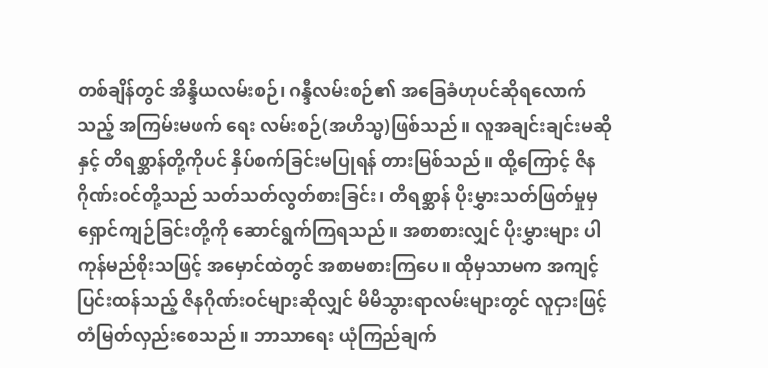တစ်ချိန်တွင် အိန္ဒိယလမ်းစဉ်၊ ဂန္ဒီလမ်းစဉ်၏ အခြေခံဟုပင်ဆိုရလောက်သည့် အကြမ်းမဖက် ရေး လမ်းစဉ်(အဟိသ္မ)ဖြစ်သည်။ လူအချင်းချင်းမဆိုနှင့် တိရစ္ဆာန်တို့ကိုပင် နှိပ်စက်ခြင်းမပြုရန် တားမြစ်သည်။ ထို့ကြောင့် ဇိနဂိုဏ်းဝင်တို့သည် သတ်သတ်လွတ်စားခြင်း၊ တိရစ္ဆာန် ပိုးမွှားသတ်ဖြတ်မှုမှ ရှောင်ကျဉ်ခြင်းတို့ကို ဆောင်ရွက်ကြရသည်။ အစာစားလျှင် ပိုးမွှားများ ပါကုန်မည်စိုးသဖြင့် အမှောင်ထဲတွင် အစာမစားကြပေ။ ထိုမှသာမက အကျင့်ပြင်းထန်သည့် ဇိနဂိုဏ်းဝင်များဆိုလျှင် မိမိသွားရာလမ်းများတွင် လူငှားဖြင့် တံမြတ်လှည်းစေသည်။ ဘာသာရေး ယုံကြည်ချက်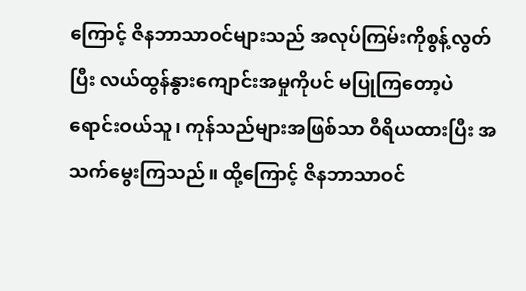ကြောင့် ဇိနဘာသာဝင်များသည် အလုပ်ကြမ်းကိုစွန့်လွတ်ပြီး လယ်ထွန်နွားကျောင်းအမှုကိုပင် မပြုကြတော့ပဲ ရောင်းဝယ်သူ၊ ကုန်သည်များအဖြစ်သာ ဝီရိယထားပြီး အသက်မွေးကြသည်။ ထို့ကြောင့် ဇိနဘာသာဝင်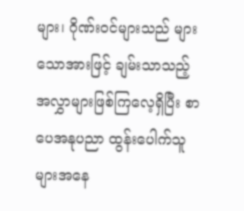များ၊ ဂိုဏ်းဝင်များသည် များသောအားဖြင့် ချမ်းသာသည့် အလွှာများဖြစ်ကြလေ့ရှိပြီး စာပေအနုပညာ ထွန်းပေါက်သူများအနေ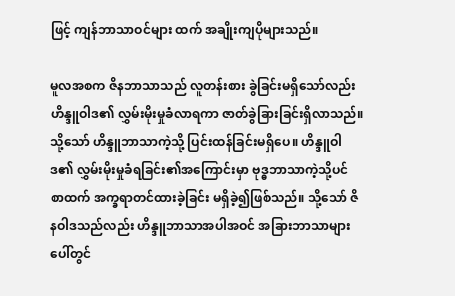ဖြင့် ကျန်ဘာသာဝင်များ ထက် အချိုးကျပိုများသည်။

မူလအစက ဇိနဘာသာသည် လူတန်းစား ခွဲခြင်းမရှိသော်လည်း ဟိန္ဒူဝါဒ၏ လွှမ်းမိုးမှုခံလာရကာ ဇာတ်ခွဲခြားခြင်းရှိလာသည်။ သို့သော် ဟိန္ဒူဘာသာကဲ့သို့ ပြင်းထန်ခြင်းမရှိပေ။ ဟိန္ဒူဝါဒ၏ လွှမ်းမိုးမှုခံရခြင်း၏အကြောင်းမှာ ဗုဒ္ဓဘာသာကဲ့သို့ပင် စာထက် အက္ခရာတင်ထားခဲ့ခြင်း မရှိခဲ့၍ဖြစ်သည်။ သို့သော် ဇိနဝါဒသည်လည်း ဟိန္ဒူဘာသာအပါအဝင် အခြားဘာသာများ ပေါ်တွင်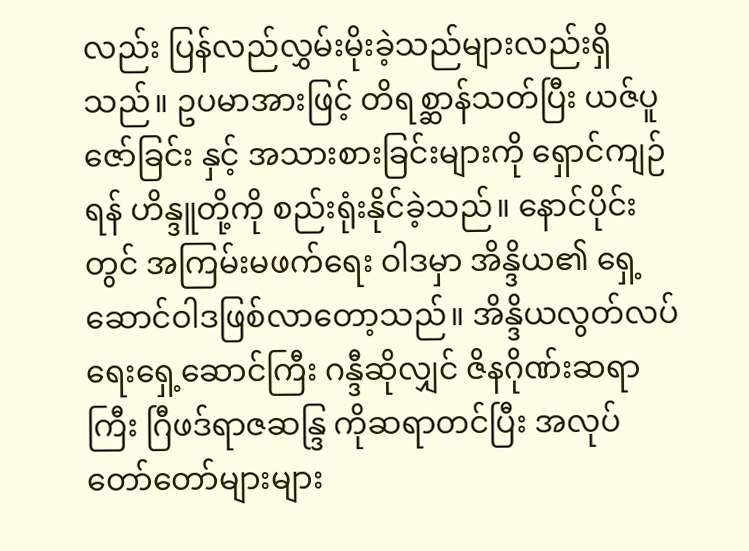လည်း ပြန်လည်လွှမ်းမိုးခဲ့သည်များလည်းရှိသည်။ ဥပမာအားဖြင့် တိရစ္ဆာန်သတ်ပြီး ယဇ်ပူဇော်ခြင်း နှင့် အသားစားခြင်းများကို ရှောင်ကျဉ်ရန် ဟိန္ဒူတို့ကို စည်းရုံးနိုင်ခဲ့သည်။ နောင်ပိုင်းတွင် အကြမ်းမဖက်ရေး ဝါဒမှာ အိန္ဒိယ၏ ရှေ့ဆောင်ဝါဒဖြစ်လာတော့သည်။ အိန္ဒိယလွတ်လပ်ရေးရှေ့ဆောင်ကြီး ဂန္ဒီဆိုလျှင် ဇိနဂိုဏ်းဆရာကြီး ဂြီဖဒ်ရာဇဆန္ဒြ ကိုဆရာတင်ပြီး အလုပ်တော်တော်များများ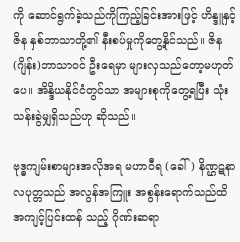ကို ဆောင်ရွက်ခဲ့သည်ကိုကြည့်ခြင်းအားဖြင့် ဟိန္ဒူနှင့် ဇိန နှစ်ဘာသာတို့၏ နီးစပ်မှုကိုတွေ့နိုင်သည်။ ဇိန(ဂျိန်း)ဘာသာဝင် ဦးရေမှာ များလှသည်တော့မဟုတ်ပေ။ အိန္ဒိယနိုင်ငံတွင်သာ အများစုကိုတွေ့ရပြီး သုံးသန်းခွဲမျှရှိသည်ဟု ဆိုသည်။

ဗုဒ္ဓကျမ်းစာများအလိုအရ မဟာဝီရ (ခေါ်) နိဏ္ဌဋနာလပုတ္တသည် အလွန်အကြူး အစွန်းရောက်သည်ထိ အကျင့်ပြင်းထန် သည့် ဂိုဏ်းဆရာ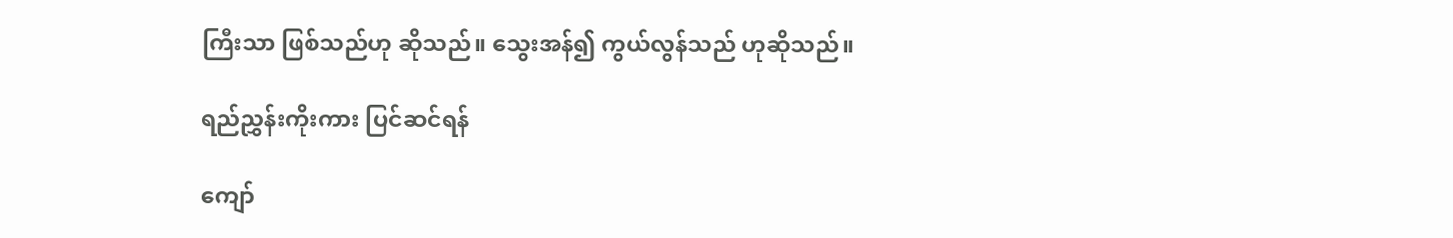ကြီးသာ ဖြစ်သည်ဟု ဆိုသည်။ သွေးအန်၍ ကွယ်လွန်သည် ဟုဆိုသည်။

ရည်ညွှန်းကိုးကား ပြင်ဆင်ရန်

ကျော်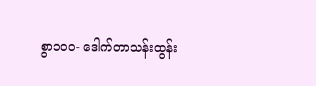စွာ၁၀၀- ဒေါက်တာသန်းထွန်း